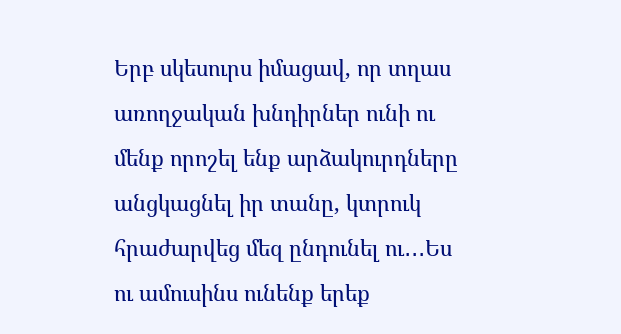Երբ սկեսուրս իմացավ, որ տղաս առողջական խնդիրներ ունի ու մենք որոշել ենք արձակուրդները անցկացնել իր տանը, կտրուկ
հրաժարվեց մեզ ընդունել ու․․․Ես ու ամուսինս ունենք երեք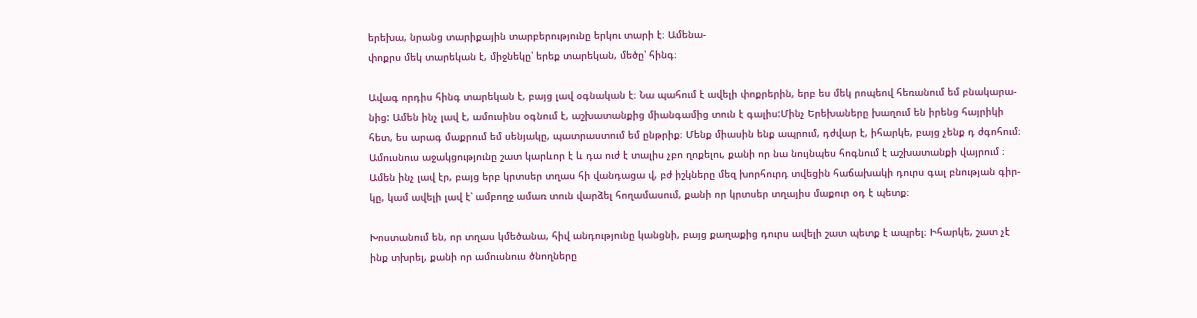երեխա, նրանց տարիքային տարբերությունը երկու տարի է։ Ամենա-
փոքրս մեկ տարեկան է, միջնեկը՝ երեք տարեկան, մեծը՝ հինգ։

Ավագ որդիս հինգ տարեկան է, բայց լավ օգնական է։ Նա պահում է ավելի փոքրերին, երբ ես մեկ րոպեով հեռանում եմ բնակարա-
նից: Ամեն ինչ լավ է, ամուսինս օգնում է, աշխատանքից միանգամից տուն է գալիս:Մինչ Երեխաները խաղում են իրենց հայրիկի
հետ, ես արագ մաքրում եմ սենյակը, պատրաստում եմ ընթրիք։ Մենք միասին ենք ապրում, դժվար է, իհարկե, բայց չենք դ ժգոհում։
Ամուսնուս աջակցությունը շատ կարևոր է և դա ուժ է տալիս չբո ղոքելու, քանի որ նա նույնպես հոգնում է աշխատանքի վայրում ։
Ամեն ինչ լավ էր, բայց երբ կրտսեր տղաս հի վանդացա վ, բժ իշկները մեզ խորհուրդ տվեցին հաճախակի դուրս գալ բնության գիր-
կը, կամ ավելի լավ է՝ ամբողջ ամառ տուն վարձել հողամասում, քանի որ կրտսեր տղայիս մաքուր օդ է պետք։

Խոստանում են, որ տղաս կմեծանա, հիվ անդությունը կանցնի, բայց քաղաքից դուրս ավելի շատ պետք է ապրել։ Իհարկե, շատ չէ
ինք տխրել, քանի որ ամուսնուս ծնողները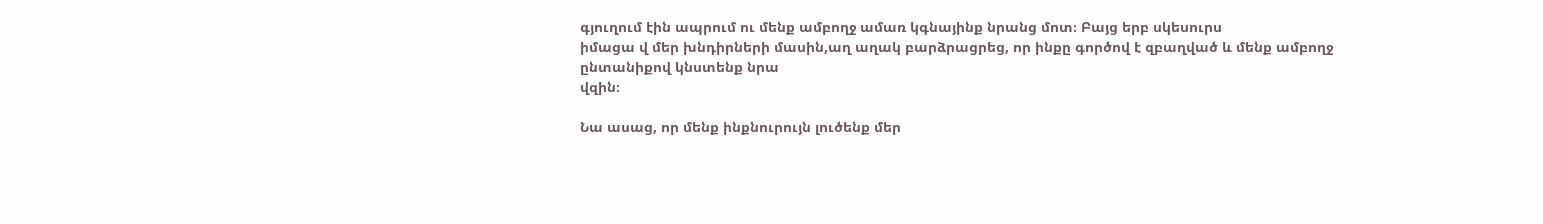գյուղում էին ապրում ու մենք ամբողջ ամառ կգնայինք նրանց մոտ։ Բայց երբ սկեսուրս
իմացա վ մեր խնդիրների մասին,աղ աղակ բարձրացրեց, որ ինքը գործով է զբաղված և մենք ամբողջ ընտանիքով կնստենք նրա
վզին։

Նա ասաց, որ մենք ինքնուրույն լուծենք մեր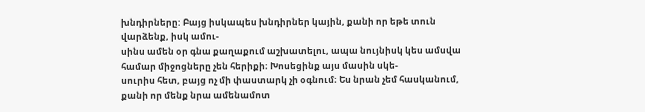խնդիրները: Բայց իսկապես խնդիրներ կային, քանի որ եթե տուն վարձենք, իսկ ամու-
սինս ամեն օր գնա քաղաքում աշխատելու, ապա նույնիսկ կես ամսվա համար միջոցները չեն հերիքի։ Խոսեցինք այս մասին սկե-
սուրիս հետ, բայց ոչ մի փաստարկ չի օգնում։ Ես նրան չեմ հասկանում, քանի որ մենք նրա ամենամոտ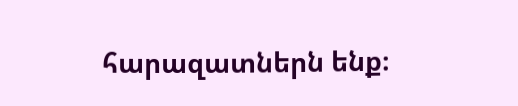հարազատներն ենք։